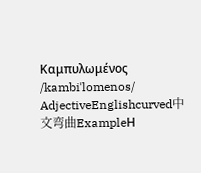Καμπυλωμένος /kambiˈlomenos/ AdjectiveEnglishcurved中文弯曲ExampleΗ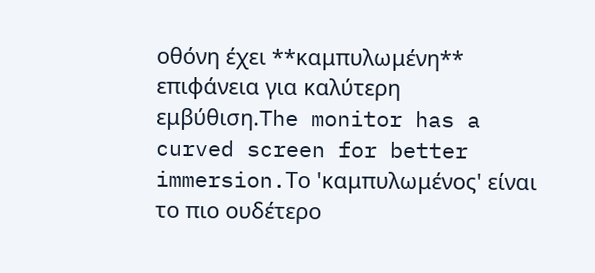οθόνη έχει **καμπυλωμένη** επιφάνεια για καλύτερη εμβύθιση.The monitor has a curved screen for better immersion.Το 'καμπυλωμένος' είναι το πιο ουδέτερο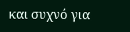και συχνό για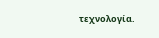τεχνολογία.